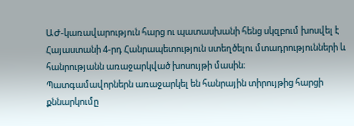ԱԺ-կառավարություն հարց ու պատասխանի հենց սկզբում խոսվել է Հայաստանի 4-րդ Հանրապետություն ստեղծելու մտադրությունների և հանրությանն առաջարկված խոսույթի մասին։
Պատգամավորներն առաջարկել են հանրային տիրույթից հարցի քննարկումը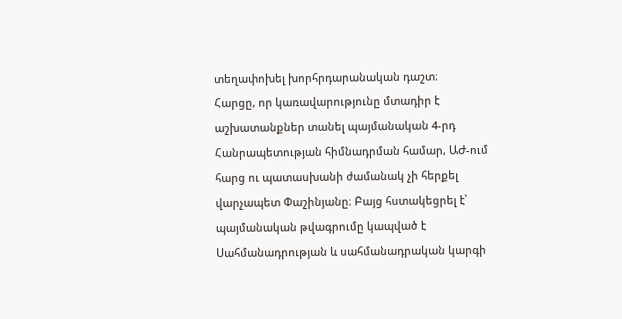տեղափոխել խորհրդարանական դաշտ։
Հարցը, որ կառավարությունը մտադիր է աշխատանքներ տանել պայմանական 4-րդ Հանրապետության հիմնադրման համար, ԱԺ-ում հարց ու պատասխանի ժամանակ չի հերքել վարչապետ Փաշինյանը։ Բայց հստակեցրել է՝ պայմանական թվագրումը կապված է Սահմանադրության և սահմանադրական կարգի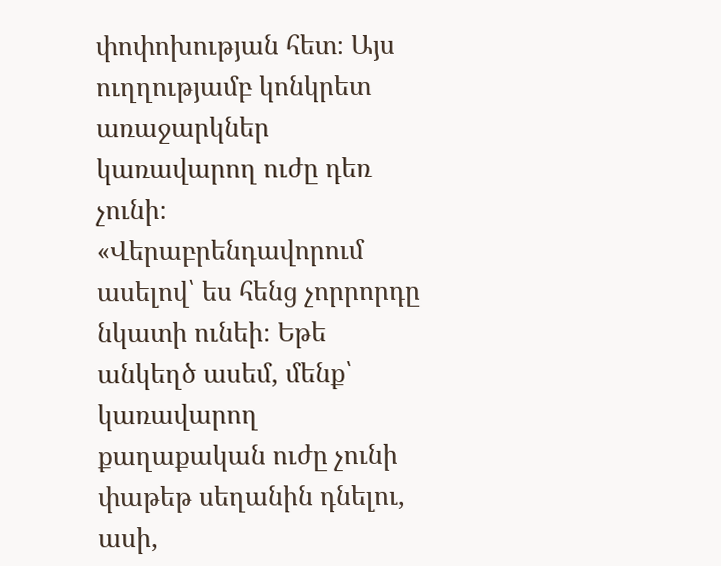փոփոխության հետ։ Այս ուղղությամբ կոնկրետ առաջարկներ կառավարող ուժը դեռ չունի։
«Վերաբրենդավորում ասելով՝ ես հենց չորրորդը նկատի ունեի։ Եթե անկեղծ ասեմ, մենք՝ կառավարող քաղաքական ուժը չունի փաթեթ սեղանին դնելու, ասի,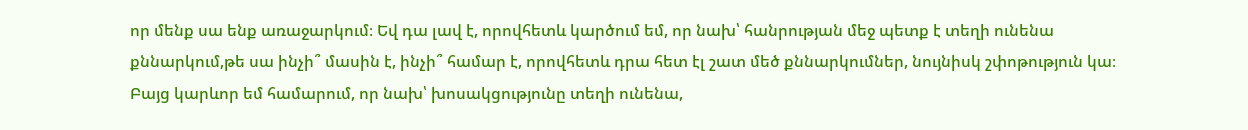որ մենք սա ենք առաջարկում։ Եվ դա լավ է, որովհետև կարծում եմ, որ նախ՝ հանրության մեջ պետք է տեղի ունենա քննարկում,թե սա ինչի՞ մասին է, ինչի՞ համար է, որովհետև դրա հետ էլ շատ մեծ քննարկումներ, նույնիսկ շփոթություն կա։ Բայց կարևոր եմ համարում, որ նախ՝ խոսակցությունը տեղի ունենա,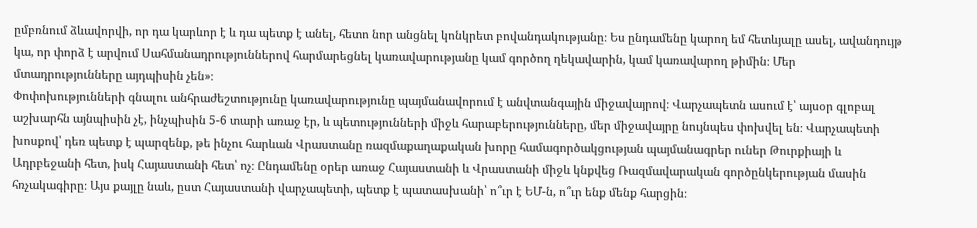ըմբռնում ձևավորվի, որ դա կարևոր է և դա պետք է անել, հետո նոր անցնել կոնկրետ բովանդակությանը։ Ես ընդամենը կարող եմ հետևյալը ասել, ավանդույթ կա, որ փորձ է արվում Սահմանադրություններով հարմարեցնել կառավարությանը կամ գործող ղեկավարին, կամ կառավարող թիմին։ Մեր մտադրությունները այդպիսին չեն»։
Փոփոխությունների գնալու անհրաժեշտությունը կառավարությունը պայմանավորում է անվտանգային միջավայրով։ Վարչապետն ասում է՝ այսօր գլոբալ աշխարհն այնպիսին չէ, ինչպիսին 5-6 տարի առաջ էր, և պետությունների միջև հարաբերությունները, մեր միջավայրը նույնպես փոխվել են։ Վարչապետի խոսքով՝ դեռ պետք է պարզենք, թե ինչու հարևան Վրաստանը ռազմաքաղաքական խորը համագործակցության պայմանագրեր ուներ Թուրքիայի և Ադրբեջանի հետ, իսկ Հայաստանի հետ՝ ոչ։ Ընդամենը օրեր առաջ Հայաստանի և Վրաստանի միջև կնքվեց Ռազմավարական գործընկերության մասին հռչակագիրը։ Այս քայլը նաև, ըստ Հայաստանի վարչապետի, պետք է պատասխանի՝ ո՞ւր է ԵՄ-ն, ո՞ւր ենք մենք հարցին։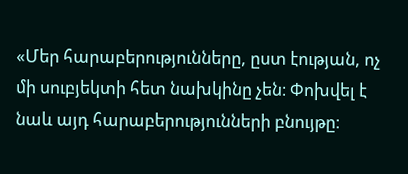«Մեր հարաբերությունները, ըստ էության, ոչ մի սուբյեկտի հետ նախկինը չեն։ Փոխվել է նաև այդ հարաբերությունների բնույթը։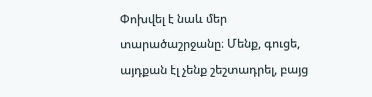Փոխվել է նաև մեր տարածաշրջանը։ Մենք, գուցե, այդքան էլ չենք շեշտադրել, բայց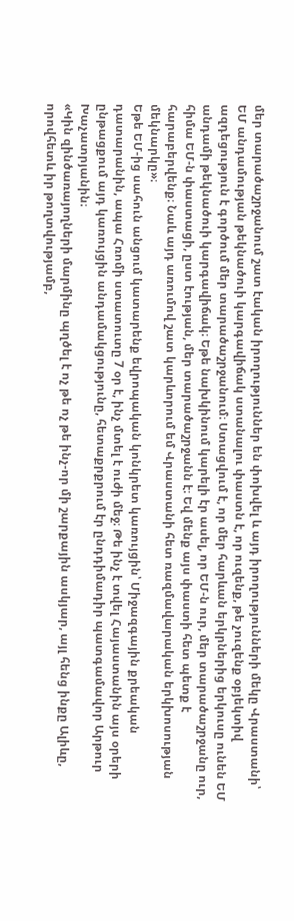մեր տարածաշրջանում շատ էական իրողություններ են փոխվել և այդ իրողությունների մեկը Վրաստանի՝ ԵՄ անդամության թեկնածուի կարգավիճակ ստանալու փաստն է, որ ուզենք, թե չուզենք օբյեկտիվ ազդեցություն է գործում մեր տարածաշրջանում։ Ստացվում է, որ մեր հարևան երկրներից երկուսը ունեն ԵՄ անդամի թեկնածուի կարգավիճակ։ Եթե նախկինում կարելի էր ասել, որ ԵՄ-ն ուր, մեր տարածաշրջանը ուր, հիմա ԵՄ-ն փաստացի, ըստ էության, մեր տարածաշրջանն է։ Եվ մենք այս փաստի հետ պետք է հարաբերվենք։ Նաև այդ առումով շատ կարևորում եմ Վրաստանի հետ ռազմավարական երկխոսության մեկնարկը»։
Եթե ԵՄ-ից սահուն անցում կատարենք եվրոպական կոնկրետ կառույցին՝ Միջազգային քրեական դատարանին, ապա Հռոմի ստատուտը 7 օր է, ինչ մտել է ուժի մեջ։ Թե ինչ է տվել Հայաստանին այս օրերի ընթացքում այդ կառույցին անդամակցությունը, հետաքրքրում էր ընդդիմադիր պատգամավոր Արթուր Խաչատրյանին։
«Կին զինծառայողների մարմինը պղծել է ոչ թե ոչ թե ինչ-որ մի շարքային ասկյար, այլ հենց ինքը Ալիևը, որովհետև իր թողտվությամբ,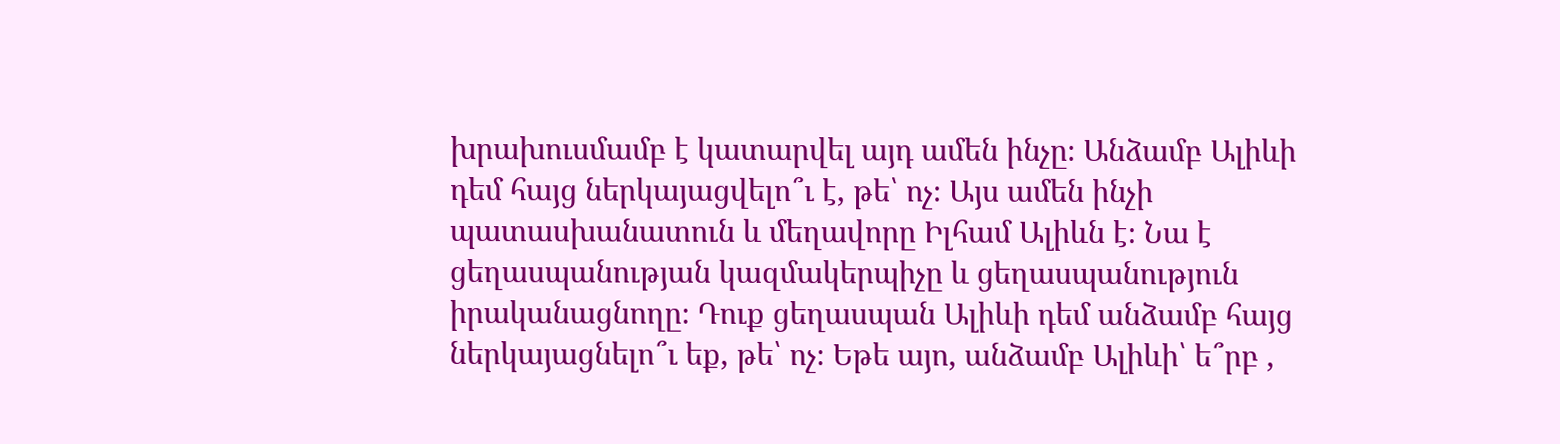խրախուսմամբ է կատարվել այդ ամեն ինչը։ Անձամբ Ալիևի դեմ հայց ներկայացվելո՞ւ է, թե՝ ոչ։ Այս ամեն ինչի պատասխանատուն և մեղավորը Իլհամ Ալիևն է։ Նա է ցեղասպանության կազմակերպիչը և ցեղասպանություն իրականացնողը։ Դուք ցեղասպան Ալիևի դեմ անձամբ հայց ներկայացնելո՞ւ եք, թե՝ ոչ։ Եթե այո, անձամբ Ալիևի՝ ե՞րբ ,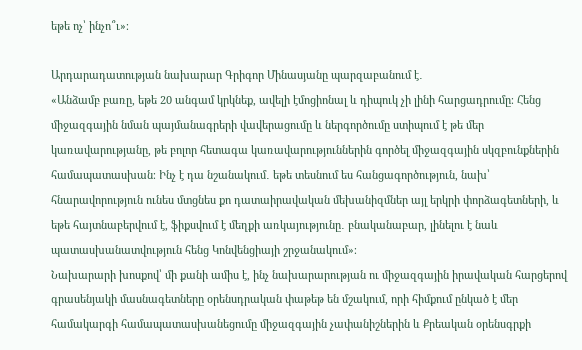եթե ոչ՝ ինչո՞ւ»։

Արդարադատության նախարար Գրիգոր Մինասյանը պարզաբանում է․
«Անձամբ բառը, եթե 20 անգամ կրկնեք, ավելի էմոցիոնալ և դիպուկ չի լինի հարցադրումը։ Հենց միջազգային նման պայմանագրերի վավերացումը և ներգործումը ստիպում է թե մեր կառավարությանը, թե բոլոր հետագա կառավարություններին գործել միջազգային սկզբունքներին համապատասխան։ Ինչ է դա նշանակում․ եթե տեսնում ես հանցագործություն, նախ՝ հնարավորություն ունես մտցնես քո դատաիրավական մեխանիզմներ այլ երկրի փորձագետների, և եթե հայտնաբերվում է, ֆիքսվում է մեղքի առկայությունը․ բնականաբար, լինելու է նաև պատասխանատվություն հենց Կոնվենցիայի շրջանակում»։
Նախարարի խոսքով՝ մի քանի ամիս է, ինչ նախարարության ու միջազգային իրավական հարցերով գրասենյակի մասնագետները օրենսդրական փաթեթ են մշակում, որի հիմքում ընկած է մեր համակարգի համապատասխանեցումը միջազգային չափանիշներին և Քրեական օրենսգրքի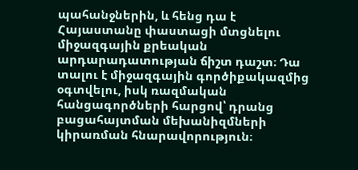պահանջներին, և հենց դա է Հայաստանը փաստացի մտցնելու միջազգային քրեական արդարադատության ճիշտ դաշտ։ Դա տալու է միջազգային գործիքակազմից օգտվելու, իսկ ռազմական հանցագործների հարցով՝ դրանց բացահայտման մեխանիզմների կիրառման հնարավորություն։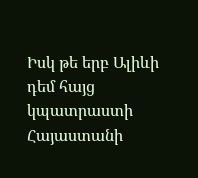Իսկ թե երբ Ալիևի դեմ հայց կպատրաստի Հայաստանի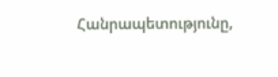Հանրապետությունը,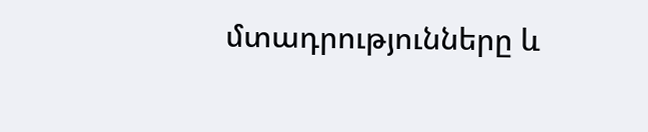մտադրությունները և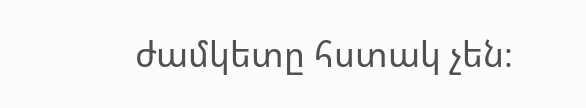ժամկետը հստակ չեն։